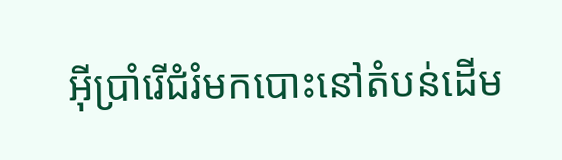អ៊ីប្រាំរើជំរំមកបោះនៅតំបន់ដើម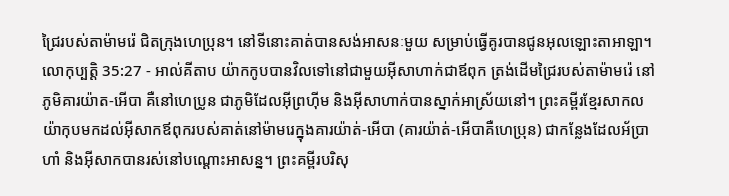ជ្រៃរបស់តាម៉ាមរ៉េ ជិតក្រុងហេប្រុន។ នៅទីនោះគាត់បានសង់អាសនៈមួយ សម្រាប់ធ្វើគូរបានជូនអុលឡោះតាអាឡា។
លោកុប្បត្តិ 35:27 - អាល់គីតាប យ៉ាកកូបបានវិលទៅនៅជាមួយអ៊ីសាហាក់ជាឪពុក ត្រង់ដើមជ្រៃរបស់តាម៉ាមរ៉េ នៅភូមិគារយ៉ាត-អើបា គឺនៅហេប្រូន ជាភូមិដែលអ៊ីព្រហ៊ីម និងអ៊ីសាហាក់បានស្នាក់អាស្រ័យនៅ។ ព្រះគម្ពីរខ្មែរសាកល យ៉ាកុបមកដល់អ៊ីសាកឪពុករបស់គាត់នៅម៉ាមរេក្នុងគារយ៉ាត់-អើបា (គារយ៉ាត់-អើបាគឺហេប្រុន) ជាកន្លែងដែលអ័ប្រាហាំ និងអ៊ីសាកបានរស់នៅបណ្ដោះអាសន្ន។ ព្រះគម្ពីរបរិសុ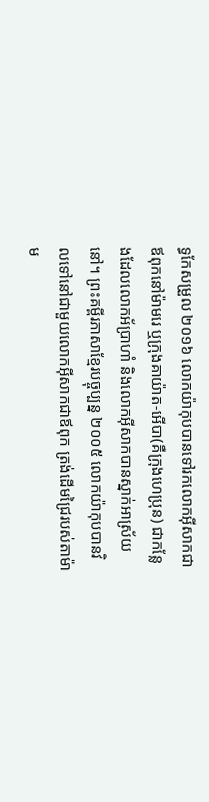ទ្ធកែសម្រួល ២០១៦ លោកយ៉ាកុបបានទៅរកលោកអ៊ីសាកជាឪពុកនៅម៉ាមរេ ឬក្រុងគាយ៉ាត-អើបា(គឺក្រុងហេប្រុន) ជាកន្លែងដែលលោកអ័ប្រាហាំ និងលោកអ៊ីសាកបានស្នាក់អាស្រ័យនៅ។ ព្រះគម្ពីរភាសាខ្មែរបច្ចុប្បន្ន ២០០៥ លោកយ៉ាកុបបានវិលទៅនៅជាមួយលោកអ៊ីសាកជាឪពុក ត្រង់ដើមជ្រៃរបស់តាម៉ាម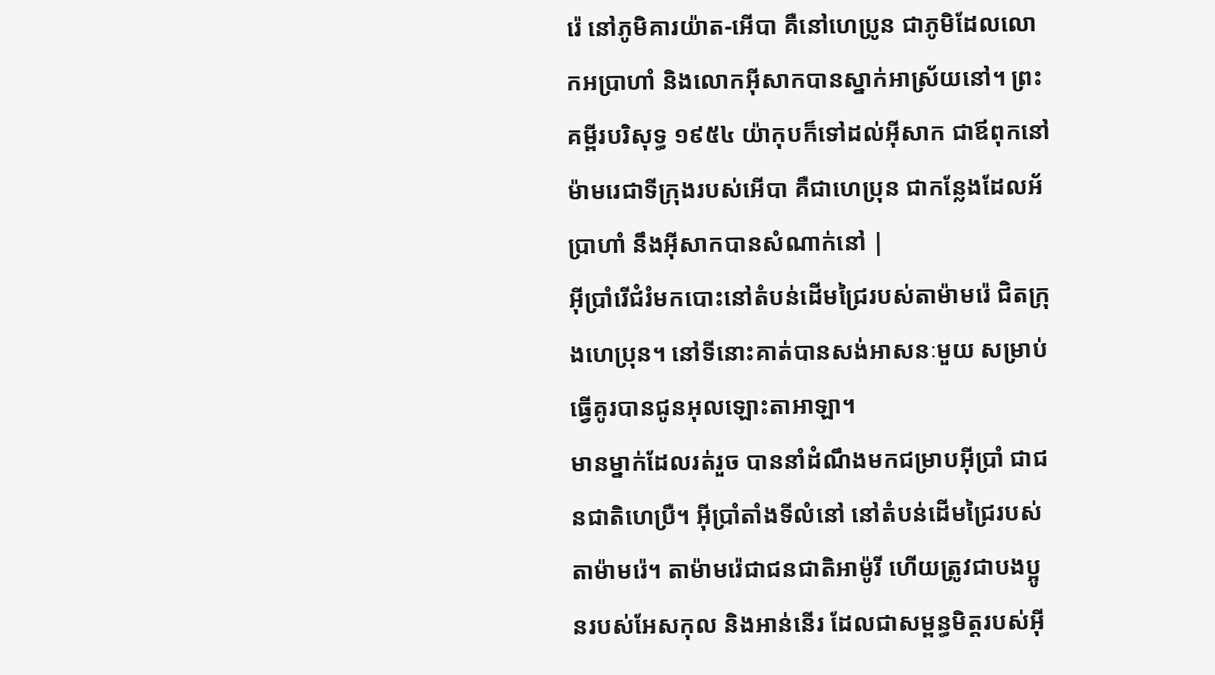រ៉េ នៅភូមិគារយ៉ាត-អើបា គឺនៅហេប្រូន ជាភូមិដែលលោកអប្រាហាំ និងលោកអ៊ីសាកបានស្នាក់អាស្រ័យនៅ។ ព្រះគម្ពីរបរិសុទ្ធ ១៩៥៤ យ៉ាកុបក៏ទៅដល់អ៊ីសាក ជាឪពុកនៅម៉ាមរេជាទីក្រុងរបស់អើបា គឺជាហេប្រុន ជាកន្លែងដែលអ័ប្រាហាំ នឹងអ៊ីសាកបានសំណាក់នៅ |
អ៊ីប្រាំរើជំរំមកបោះនៅតំបន់ដើមជ្រៃរបស់តាម៉ាមរ៉េ ជិតក្រុងហេប្រុន។ នៅទីនោះគាត់បានសង់អាសនៈមួយ សម្រាប់ធ្វើគូរបានជូនអុលឡោះតាអាឡា។
មានម្នាក់ដែលរត់រួច បាននាំដំណឹងមកជម្រាបអ៊ីប្រាំ ជាជនជាតិហេប្រឺ។ អ៊ីប្រាំតាំងទីលំនៅ នៅតំបន់ដើមជ្រៃរបស់តាម៉ាមរ៉េ។ តាម៉ាមរ៉េជាជនជាតិអាម៉ូរី ហើយត្រូវជាបងប្អូនរបស់អែសកុល និងអាន់នើរ ដែលជាសម្ពន្ធមិត្តរបស់អ៊ី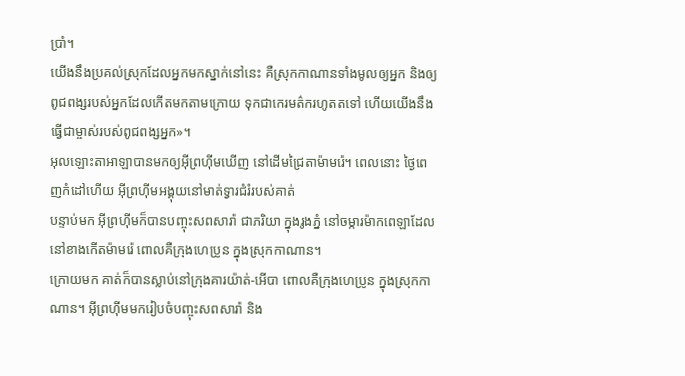ប្រាំ។
យើងនឹងប្រគល់ស្រុកដែលអ្នកមកស្នាក់នៅនេះ គឺស្រុកកាណានទាំងមូលឲ្យអ្នក និងឲ្យពូជពង្សរបស់អ្នកដែលកើតមកតាមក្រោយ ទុកជាកេរមត៌ករហូតតទៅ ហើយយើងនឹងធ្វើជាម្ចាស់របស់ពូជពង្សអ្នក»។
អុលឡោះតាអាឡាបានមកឲ្យអ៊ីព្រហ៊ីមឃើញ នៅដើមជ្រៃតាម៉ាមរ៉េ។ ពេលនោះ ថ្ងៃពេញកំដៅហើយ អ៊ីព្រហ៊ីមអង្គុយនៅមាត់ទ្វារជំរំរបស់គាត់
បន្ទាប់មក អ៊ីព្រហ៊ីមក៏បានបញ្ចុះសពសារ៉ា ជាភរិយា ក្នុងរូងភ្នំ នៅចម្ការម៉ាកពេឡាដែលនៅខាងកើតម៉ាមរ៉េ ពោលគឺក្រុងហេប្រូន ក្នុងស្រុកកាណាន។
ក្រោយមក គាត់ក៏បានស្លាប់នៅក្រុងគារយ៉ាត់-អើបា ពោលគឺក្រុងហេប្រូន ក្នុងស្រុកកាណាន។ អ៊ីព្រហ៊ីមមករៀបចំបញ្ចុះសពសារ៉ា និង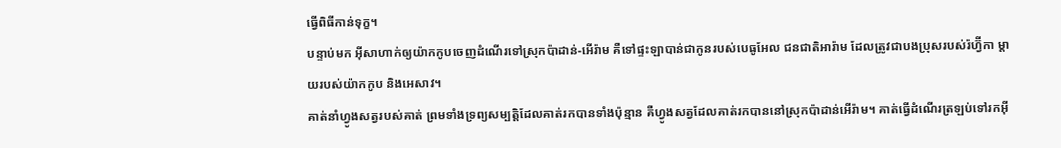ធ្វើពិធីកាន់ទុក្ខ។
បន្ទាប់មក អ៊ីសាហាក់ឲ្យយ៉ាកកូបចេញដំណើរទៅស្រុកប៉ាដាន់-អើរ៉ាម គឺទៅផ្ទះឡាបាន់ជាកូនរបស់បេធូអែល ជនជាតិអារ៉ាម ដែលត្រូវជាបងប្រុសរបស់រ៉ហ្វ៊ីកា ម្តាយរបស់យ៉ាកកូប និងអេសាវ។
គាត់នាំហ្វូងសត្វរបស់គាត់ ព្រមទាំងទ្រព្យសម្បត្តិដែលគាត់រកបានទាំងប៉ុន្មាន គឺហ្វូងសត្វដែលគាត់រកបាននៅស្រុកប៉ាដាន់អើរ៉ាម។ គាត់ធ្វើដំណើរត្រឡប់ទៅរកអ៊ី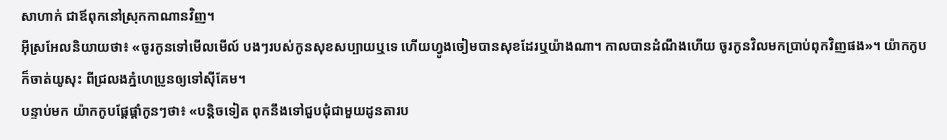សាហាក់ ជាឪពុកនៅស្រុកកាណានវិញ។
អ៊ីស្រអែលនិយាយថា៖ «ចូរកូនទៅមើលមើល៍ បងៗរបស់កូនសុខសប្បាយឬទេ ហើយហ្វូងចៀមបានសុខដែរឬយ៉ាងណា។ កាលបានដំណឹងហើយ ចូរកូនវិលមកប្រាប់ពុកវិញផង»។ យ៉ាកកូបក៏ចាត់យូសុះ ពីជ្រលងភ្នំហេប្រូនឲ្យទៅស៊ីគែម។
បន្ទាប់មក យ៉ាកកូបផ្តែផ្តាំកូនៗថា៖ «បន្តិចទៀត ពុកនឹងទៅជួបជុំជាមួយដូនតារប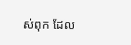ស់ពុក ដែល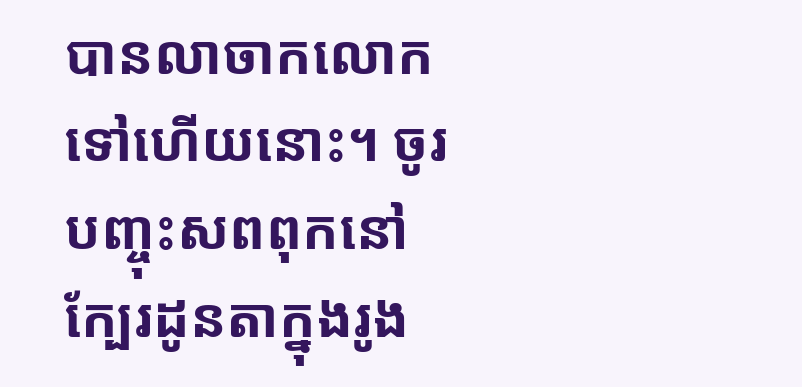បានលាចាកលោកទៅហើយនោះ។ ចូរបញ្ចុះសពពុកនៅក្បែរដូនតាក្នុងរូង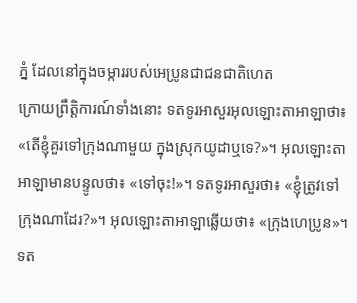ភ្នំ ដែលនៅក្នុងចម្ការរបស់អេប្រូនជាជនជាតិហេត
ក្រោយព្រឹត្តិការណ៍ទាំងនោះ ទតទូរអាសួរអុលឡោះតាអាឡាថា៖ «តើខ្ញុំគួរទៅក្រុងណាមួយ ក្នុងស្រុកយូដាឬទេ?»។ អុលឡោះតាអាឡាមានបន្ទូលថា៖ «ទៅចុះ!»។ ទតទូរអាសួរថា៖ «ខ្ញុំត្រូវទៅក្រុងណាដែរ?»។ អុលឡោះតាអាឡាឆ្លើយថា៖ «ក្រុងហេប្រូន»។
ទត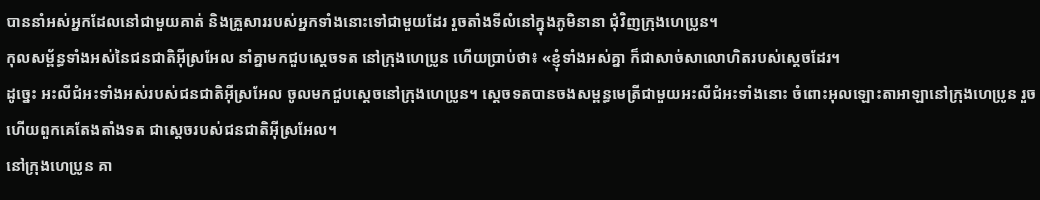បាននាំអស់អ្នកដែលនៅជាមួយគាត់ និងគ្រួសាររបស់អ្នកទាំងនោះទៅជាមួយដែរ រួចតាំងទីលំនៅក្នុងភូមិនានា ជុំវិញក្រុងហេប្រូន។
កុលសម្ព័ន្ធទាំងអស់នៃជនជាតិអ៊ីស្រអែល នាំគ្នាមកជួបស្តេចទត នៅក្រុងហេប្រូន ហើយប្រាប់ថា៖ «ខ្ញុំទាំងអស់គ្នា ក៏ជាសាច់សាលោហិតរបស់ស្តេចដែរ។
ដូច្នេះ អះលីជំអះទាំងអស់របស់ជនជាតិអ៊ីស្រអែល ចូលមកជួបស្តេចនៅក្រុងហេប្រូន។ ស្តេចទតបានចងសម្ពន្ធមេត្រីជាមួយអះលីជំអះទាំងនោះ ចំពោះអុលឡោះតាអាឡានៅក្រុងហេប្រូន រួចហើយពួកគេតែងតាំងទត ជាស្តេចរបស់ជនជាតិអ៊ីស្រអែល។
នៅក្រុងហេប្រូន គា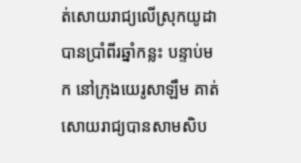ត់សោយរាជ្យលើស្រុកយូដាបានប្រាំពីរឆ្នាំកន្លះ បន្ទាប់មក នៅក្រុងយេរូសាឡឹម គាត់សោយរាជ្យបានសាមសិប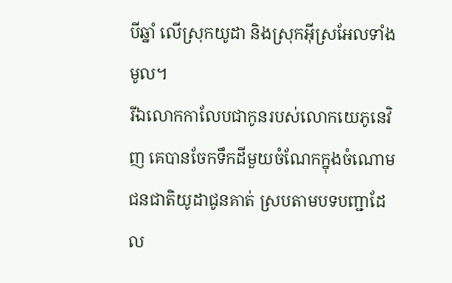បីឆ្នាំ លើស្រុកយូដា និងស្រុកអ៊ីស្រអែលទាំងមូល។
រីឯលោកកាលែបជាកូនរបស់លោកយេភូនេវិញ គេបានចែកទឹកដីមួយចំណែកក្នុងចំណោមជនជាតិយូដាជូនគាត់ ស្របតាមបទបញ្ជាដែល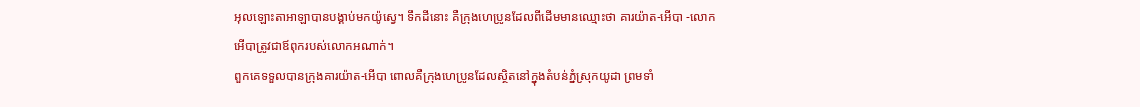អុលឡោះតាអាឡាបានបង្គាប់មកយ៉ូស្វេ។ ទឹកដីនោះ គឺក្រុងហេប្រូនដែលពីដើមមានឈ្មោះថា គារយ៉ាត-អើបា -លោកអើបាត្រូវជាឪពុករបស់លោកអណាក់។
ពួកគេទទួលបានក្រុងគារយ៉ាត-អើបា ពោលគឺក្រុងហេប្រូនដែលស្ថិតនៅក្នុងតំបន់ភ្នំស្រុកយូដា ព្រមទាំ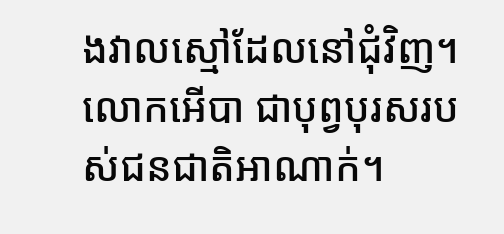ងវាលស្មៅដែលនៅជុំវិញ។ លោកអើបា ជាបុព្វបុរសរបស់ជនជាតិអាណាក់។